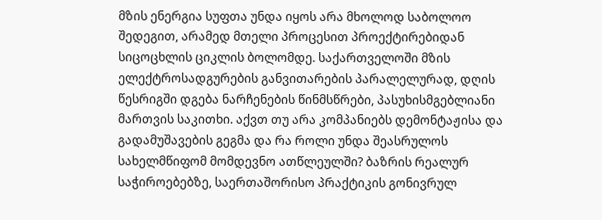მზის ენერგია სუფთა უნდა იყოს არა მხოლოდ საბოლოო შედეგით, არამედ მთელი პროცესით პროექტირებიდან სიცოცხლის ციკლის ბოლომდე. საქართველოში მზის ელექტროსადგურების განვითარების პარალელურად, დღის წესრიგში დგება ნარჩენების წინმსწრები, პასუხისმგებლიანი მართვის საკითხი. აქვთ თუ არა კომპანიებს დემონტაჟისა და გადამუშავების გეგმა და რა როლი უნდა შეასრულოს სახელმწიფომ მომდევნო ათწლეულში? ბაზრის რეალურ საჭიროებებზე, საერთაშორისო პრაქტიკის გონივრულ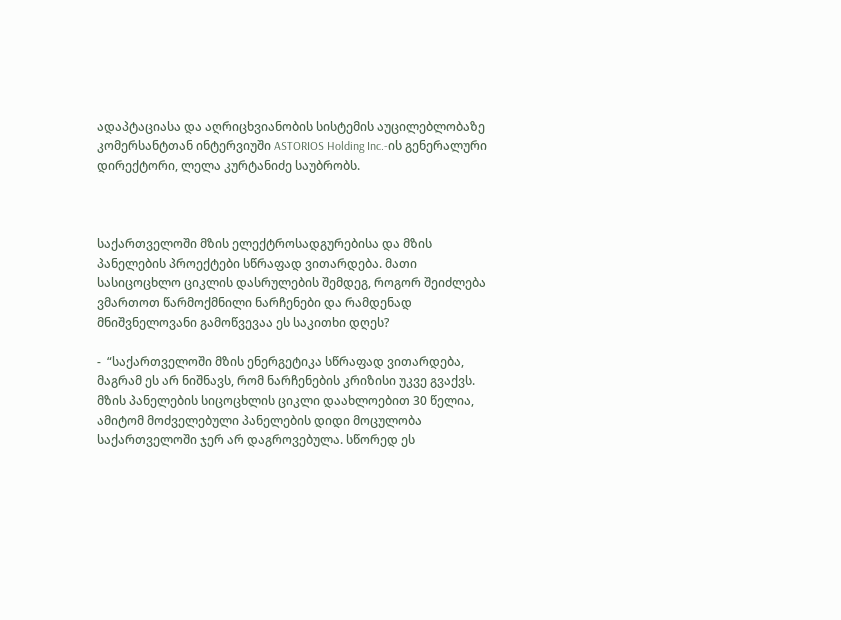ადაპტაციასა და აღრიცხვიანობის სისტემის აუცილებლობაზე კომერსანტთან ინტერვიუში ASTORIOS Holding Inc.-ის გენერალური დირექტორი, ლელა კურტანიძე საუბრობს.



საქართველოში მზის ელექტროსადგურებისა და მზის პანელების პროექტები სწრაფად ვითარდება. მათი სასიცოცხლო ციკლის დასრულების შემდეგ, როგორ შეიძლება ვმართოთ წარმოქმნილი ნარჩენები და რამდენად მნიშვნელოვანი გამოწვევაა ეს საკითხი დღეს?

-  “საქართველოში მზის ენერგეტიკა სწრაფად ვითარდება, მაგრამ ეს არ ნიშნავს, რომ ნარჩენების კრიზისი უკვე გვაქვს. მზის პანელების სიცოცხლის ციკლი დაახლოებით 30 წელია, ამიტომ მოძველებული პანელების დიდი მოცულობა საქართველოში ჯერ არ დაგროვებულა. სწორედ ეს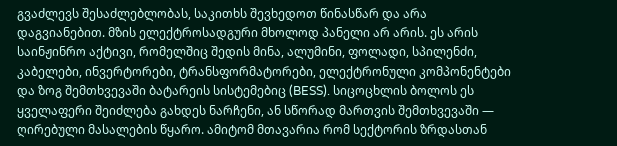გვაძლევს შესაძლებლობას, საკითხს შევხედოთ წინასწარ და არა დაგვიანებით. მზის ელექტროსადგური მხოლოდ პანელი არ არის. ეს არის საინჟინრო აქტივი, რომელშიც შედის მინა, ალუმინი, ფოლადი, სპილენძი, კაბელები, ინვერტორები, ტრანსფორმატორები, ელექტრონული კომპონენტები და ზოგ შემთხვევაში ბატარეის სისტემებიც (BESS). სიცოცხლის ბოლოს ეს ყველაფერი შეიძლება გახდეს ნარჩენი, ან სწორად მართვის შემთხვევაში — ღირებული მასალების წყარო. ამიტომ მთავარია რომ სექტორის ზრდასთან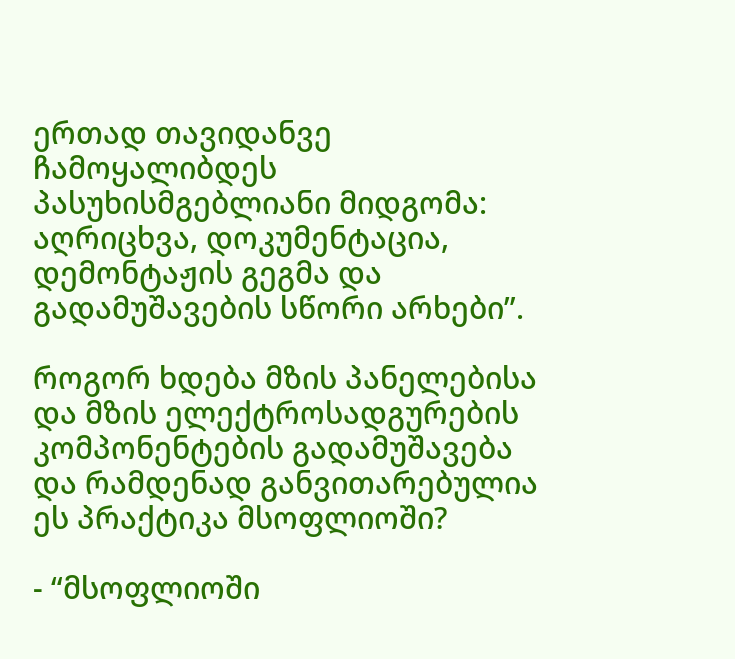ერთად თავიდანვე ჩამოყალიბდეს პასუხისმგებლიანი მიდგომა: აღრიცხვა, დოკუმენტაცია, დემონტაჟის გეგმა და გადამუშავების სწორი არხები”.

როგორ ხდება მზის პანელებისა და მზის ელექტროსადგურების კომპონენტების გადამუშავება და რამდენად განვითარებულია ეს პრაქტიკა მსოფლიოში?

- “მსოფლიოში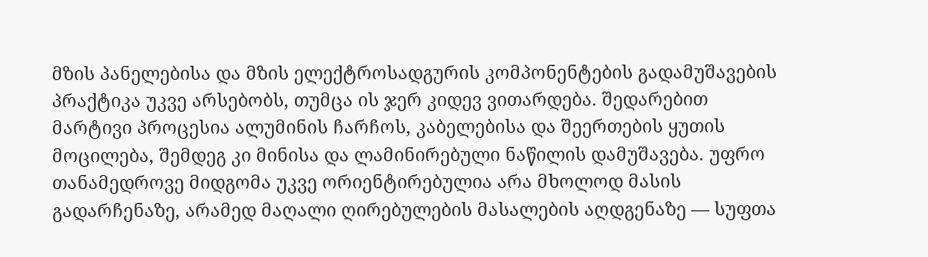მზის პანელებისა და მზის ელექტროსადგურის კომპონენტების გადამუშავების პრაქტიკა უკვე არსებობს, თუმცა ის ჯერ კიდევ ვითარდება. შედარებით მარტივი პროცესია ალუმინის ჩარჩოს, კაბელებისა და შეერთების ყუთის მოცილება, შემდეგ კი მინისა და ლამინირებული ნაწილის დამუშავება. უფრო თანამედროვე მიდგომა უკვე ორიენტირებულია არა მხოლოდ მასის გადარჩენაზე, არამედ მაღალი ღირებულების მასალების აღდგენაზე — სუფთა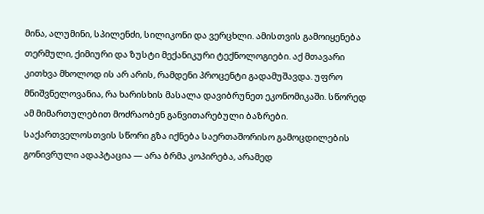მინა, ალუმინი, სპილენძი, სილიკონი და ვერცხლი. ამისთვის გამოიყენება თერმული, ქიმიური და ზუსტი მექანიკური ტექნოლოგიები. აქ მთავარი კითხვა მხოლოდ ის არ არის, რამდენი პროცენტი გადამუშავდა. უფრო მნიშვნელოვანია, რა ხარისხის მასალა დავიბრუნეთ ეკონომიკაში. სწორედ ამ მიმართულებით მოძრაობენ განვითარებული ბაზრები. საქართველოსთვის სწორი გზა იქნება საერთაშორისო გამოცდილების გონივრული ადაპტაცია — არა ბრმა კოპირება, არამედ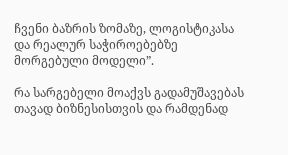ჩვენი ბაზრის ზომაზე, ლოგისტიკასა და რეალურ საჭიროებებზე მორგებული მოდელი”.

რა სარგებელი მოაქვს გადამუშავებას თავად ბიზნესისთვის და რამდენად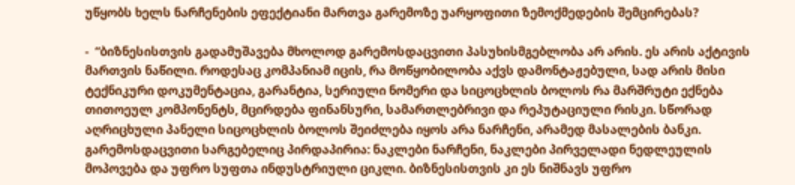უწყობს ხელს ნარჩენების ეფექტიანი მართვა გარემოზე უარყოფითი ზემოქმედების შემცირებას?

-  “ბიზნესისთვის გადამუშავება მხოლოდ გარემოსდაცვითი პასუხისმგებლობა არ არის. ეს არის აქტივის მართვის ნაწილი. როდესაც კომპანიამ იცის, რა მოწყობილობა აქვს დამონტაჟებული, სად არის მისი ტექნიკური დოკუმენტაცია, გარანტია, სერიული ნომერი და სიცოცხლის ბოლოს რა მარშრუტი ექნება თითოეულ კომპონენტს, მცირდება ფინანსური, სამართლებრივი და რეპუტაციული რისკი. სწორად აღრიცხული პანელი სიცოცხლის ბოლოს შეიძლება იყოს არა ნარჩენი, არამედ მასალების ბანკი. გარემოსდაცვითი სარგებელიც პირდაპირია: ნაკლები ნარჩენი, ნაკლები პირველადი ნედლეულის მოპოვება და უფრო სუფთა ინდუსტრიული ციკლი. ბიზნესისთვის კი ეს ნიშნავს უფრო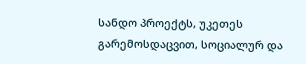სანდო პროექტს, უკეთეს გარემოსდაცვით, სოციალურ და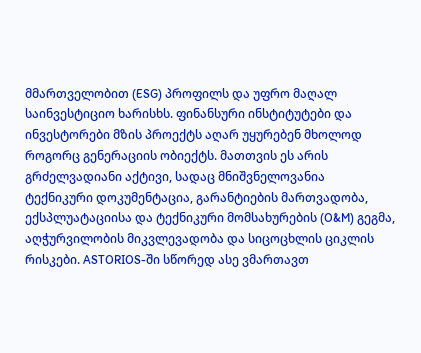მმართველობით (ESG) პროფილს და უფრო მაღალ საინვესტიციო ხარისხს. ფინანსური ინსტიტუტები და ინვესტორები მზის პროექტს აღარ უყურებენ მხოლოდ როგორც გენერაციის ობიექტს. მათთვის ეს არის გრძელვადიანი აქტივი, სადაც მნიშვნელოვანია ტექნიკური დოკუმენტაცია, გარანტიების მართვადობა, ექსპლუატაციისა და ტექნიკური მომსახურების (O&M) გეგმა, აღჭურვილობის მიკვლევადობა და სიცოცხლის ციკლის რისკები. ASTORIOS-ში სწორედ ასე ვმართავთ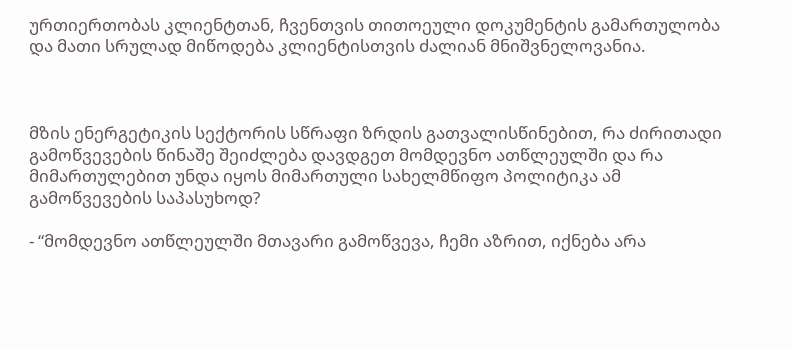ურთიერთობას კლიენტთან, ჩვენთვის თითოეული დოკუმენტის გამართულობა და მათი სრულად მიწოდება კლიენტისთვის ძალიან მნიშვნელოვანია.



მზის ენერგეტიკის სექტორის სწრაფი ზრდის გათვალისწინებით, რა ძირითადი გამოწვევების წინაშე შეიძლება დავდგეთ მომდევნო ათწლეულში და რა მიმართულებით უნდა იყოს მიმართული სახელმწიფო პოლიტიკა ამ გამოწვევების საპასუხოდ?

- “მომდევნო ათწლეულში მთავარი გამოწვევა, ჩემი აზრით, იქნება არა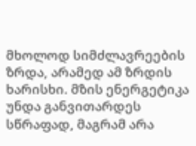მხოლოდ სიმძლავრეების ზრდა, არამედ ამ ზრდის ხარისხი. მზის ენერგეტიკა უნდა განვითარდეს სწრაფად, მაგრამ არა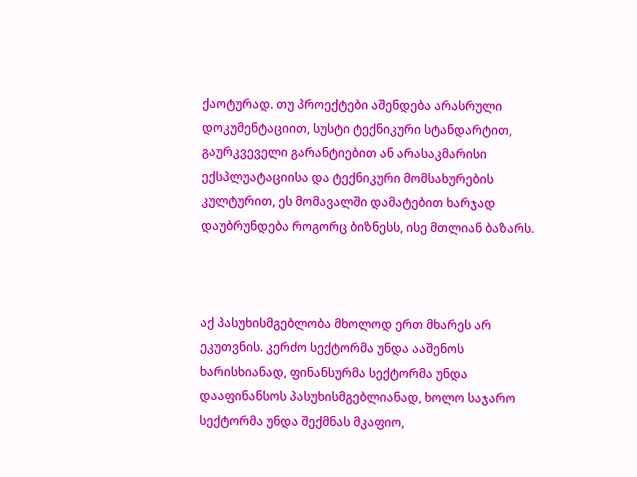ქაოტურად. თუ პროექტები აშენდება არასრული დოკუმენტაციით, სუსტი ტექნიკური სტანდარტით, გაურკვეველი გარანტიებით ან არასაკმარისი ექსპლუატაციისა და ტექნიკური მომსახურების კულტურით, ეს მომავალში დამატებით ხარჯად დაუბრუნდება როგორც ბიზნესს, ისე მთლიან ბაზარს.



აქ პასუხისმგებლობა მხოლოდ ერთ მხარეს არ ეკუთვნის. კერძო სექტორმა უნდა ააშენოს ხარისხიანად, ფინანსურმა სექტორმა უნდა დააფინანსოს პასუხისმგებლიანად, ხოლო საჯარო სექტორმა უნდა შექმნას მკაფიო,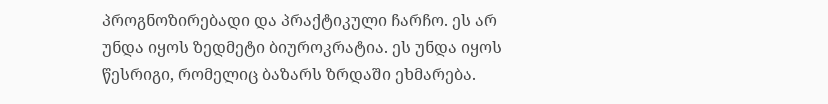პროგნოზირებადი და პრაქტიკული ჩარჩო. ეს არ უნდა იყოს ზედმეტი ბიუროკრატია. ეს უნდა იყოს წესრიგი, რომელიც ბაზარს ზრდაში ეხმარება.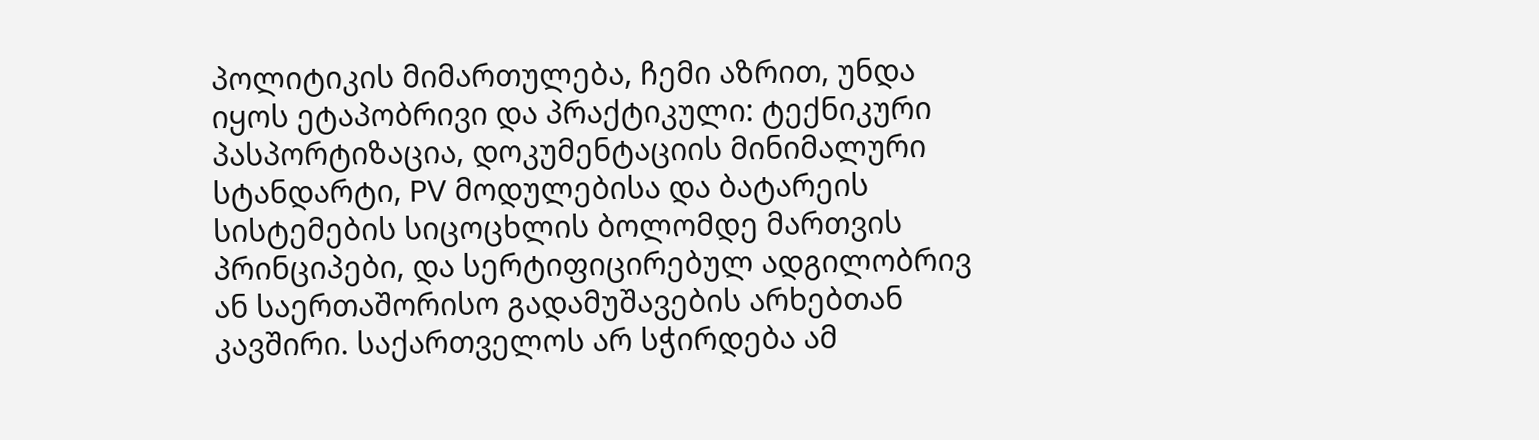პოლიტიკის მიმართულება, ჩემი აზრით, უნდა იყოს ეტაპობრივი და პრაქტიკული: ტექნიკური პასპორტიზაცია, დოკუმენტაციის მინიმალური სტანდარტი, PV მოდულებისა და ბატარეის სისტემების სიცოცხლის ბოლომდე მართვის პრინციპები, და სერტიფიცირებულ ადგილობრივ ან საერთაშორისო გადამუშავების არხებთან კავშირი. საქართველოს არ სჭირდება ამ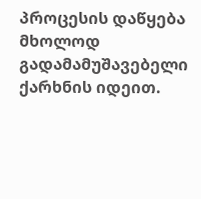პროცესის დაწყება მხოლოდ გადამამუშავებელი ქარხნის იდეით.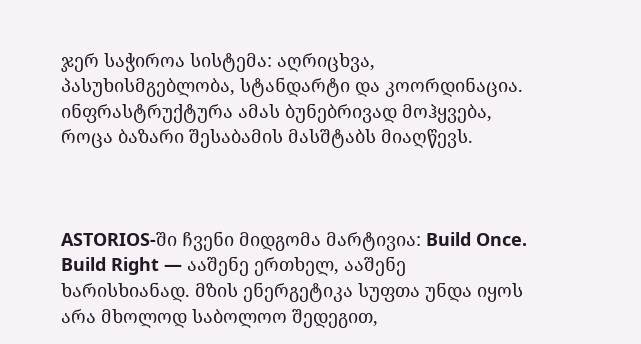ჯერ საჭიროა სისტემა: აღრიცხვა, პასუხისმგებლობა, სტანდარტი და კოორდინაცია. ინფრასტრუქტურა ამას ბუნებრივად მოჰყვება, როცა ბაზარი შესაბამის მასშტაბს მიაღწევს.



ASTORIOS-ში ჩვენი მიდგომა მარტივია: Build Once. Build Right — ააშენე ერთხელ, ააშენე ხარისხიანად. მზის ენერგეტიკა სუფთა უნდა იყოს არა მხოლოდ საბოლოო შედეგით,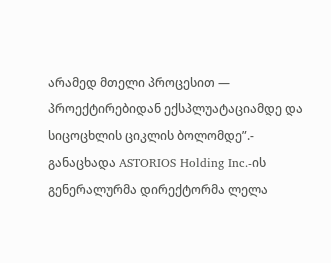არამედ მთელი პროცესით — პროექტირებიდან ექსპლუატაციამდე და სიცოცხლის ციკლის ბოლომდე”.- განაცხადა ASTORIOS Holding Inc.-ის გენერალურმა დირექტორმა ლელა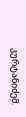კურტანიძემ.